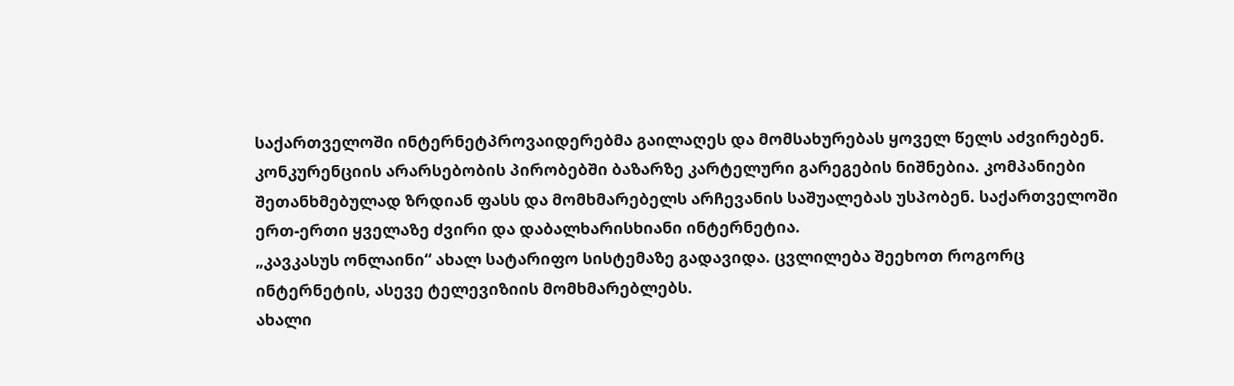საქართველოში ინტერნეტპროვაიდერებმა გაილაღეს და მომსახურებას ყოველ წელს აძვირებენ. კონკურენციის არარსებობის პირობებში ბაზარზე კარტელური გარეგების ნიშნებია. კომპანიები შეთანხმებულად ზრდიან ფასს და მომხმარებელს არჩევანის საშუალებას უსპობენ. საქართველოში ერთ-ერთი ყველაზე ძვირი და დაბალხარისხიანი ინტერნეტია.
„კავკასუს ონლაინი“ ახალ სატარიფო სისტემაზე გადავიდა. ცვლილება შეეხოთ როგორც ინტერნეტის, ასევე ტელევიზიის მომხმარებლებს.
ახალი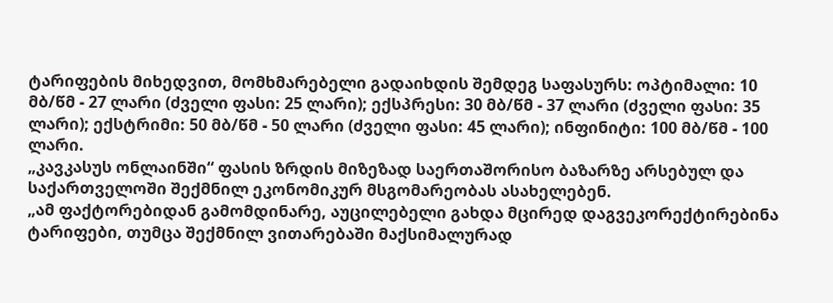ტარიფების მიხედვით, მომხმარებელი გადაიხდის შემდეგ საფასურს: ოპტიმალი: 10 მბ/წმ - 27 ლარი (ძველი ფასი: 25 ლარი); ექსპრესი: 30 მბ/წმ - 37 ლარი (ძველი ფასი: 35 ლარი); ექსტრიმი: 50 მბ/წმ - 50 ლარი (ძველი ფასი: 45 ლარი); ინფინიტი: 100 მბ/წმ - 100 ლარი.
„კავკასუს ონლაინში“ ფასის ზრდის მიზეზად საერთაშორისო ბაზარზე არსებულ და საქართველოში შექმნილ ეკონომიკურ მსგომარეობას ასახელებენ.
„ამ ფაქტორებიდან გამომდინარე, აუცილებელი გახდა მცირედ დაგვეკორექტირებინა ტარიფები, თუმცა შექმნილ ვითარებაში მაქსიმალურად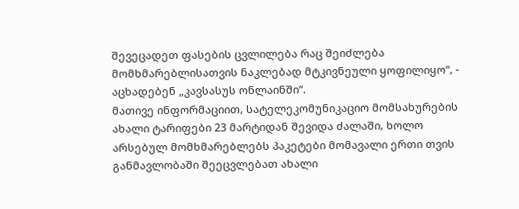შევეცადეთ ფასების ცვლილება რაც შეიძლება მომხმარებლისათვის ნაკლებად მტკივნეული ყოფილიყო“, - აცხადებენ „კავსასუს ონლაინში“.
მათივე ინფორმაციით, სატელეკომუნიკაციო მომსახურების ახალი ტარიფები 23 მარტიდან შევიდა ძალაში, ხოლო არსებულ მომხმარებლებს პაკეტები მომავალი ერთი თვის განმავლობაში შეეცვლებათ ახალი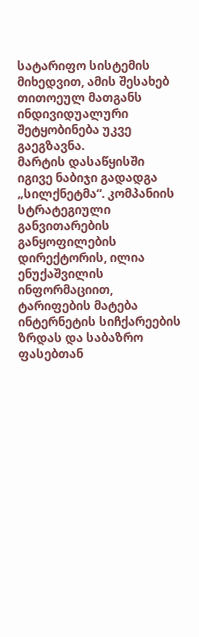სატარიფო სისტემის მიხედვით, ამის შესახებ თითოეულ მათგანს ინდივიდუალური შეტყობინება უკვე გაეგზავნა.
მარტის დასაწყისში იგივე ნაბიჯი გადადგა „სილქნეტმა“. კომპანიის სტრატეგიული განვითარების განყოფილების დირექტორის, ილია ენუქაშვილის ინფორმაციით, ტარიფების მატება ინტერნეტის სიჩქარეების ზრდას და საბაზრო ფასებთან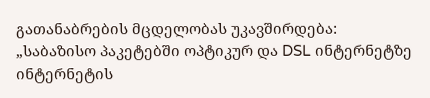გათანაბრების მცდელობას უკავშირდება:
„საბაზისო პაკეტებში ოპტიკურ და DSL ინტერნეტზე ინტერნეტის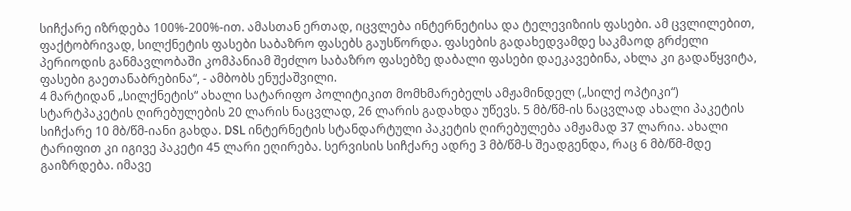სიჩქარე იზრდება 100%-200%-ით. ამასთან ერთად, იცვლება ინტერნეტისა და ტელევიზიის ფასები. ამ ცვლილებით, ფაქტობრივად, სილქნეტის ფასები საბაზრო ფასებს გაუსწორდა. ფასების გადახედვამდე საკმაოდ გრძელი პერიოდის განმავლობაში კომპანიამ შეძლო საბაზრო ფასებზე დაბალი ფასები დაეკავებინა, ახლა კი გადაწყვიტა, ფასები გაეთანაბრებინა“, - ამბობს ენუქაშვილი.
4 მარტიდან „სილქნეტის“ ახალი სატარიფო პოლიტიკით მომხმარებელს ამჟამინდელ („სილქ ოპტიკი“) სტარტპაკეტის ღირებულების 20 ლარის ნაცვლად, 26 ლარის გადახდა უწევს. 5 მბ/წმ-ის ნაცვლად ახალი პაკეტის სიჩქარე 10 მბ/წმ-იანი გახდა. DSL ინტერნეტის სტანდარტული პაკეტის ღირებულება ამჟამად 37 ლარია. ახალი ტარიფით კი იგივე პაკეტი 45 ლარი ეღირება. სერვისის სიჩქარე ადრე 3 მბ/წმ-ს შეადგენდა, რაც 6 მბ/წმ-მდე გაიზრდება. იმავე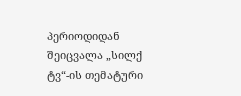პერიოდიდან შეიცვალა „სილქ ტვ“-ის თემატური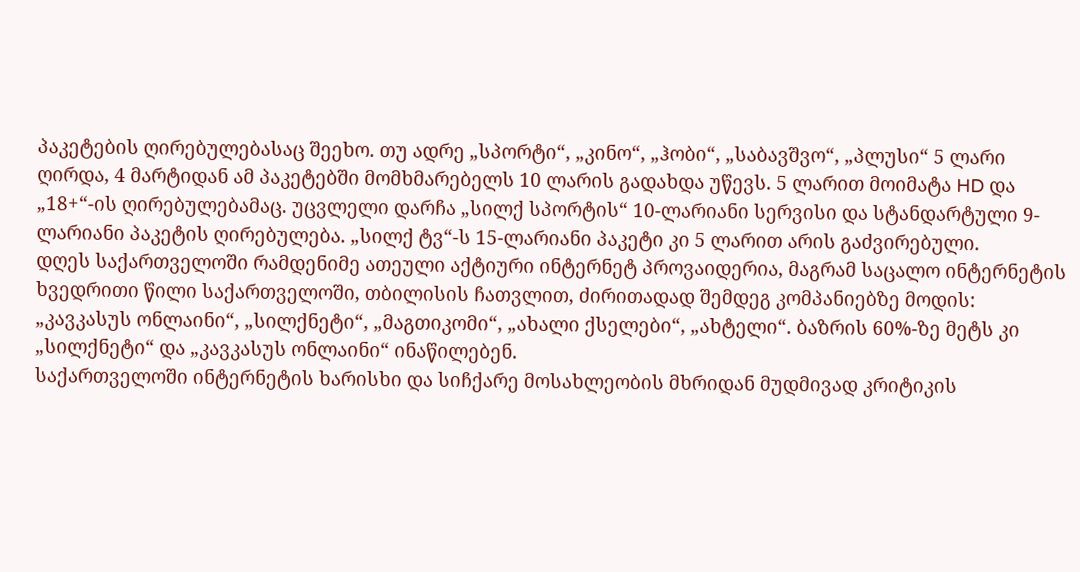პაკეტების ღირებულებასაც შეეხო. თუ ადრე „სპორტი“, „კინო“, „ჰობი“, „საბავშვო“, „პლუსი“ 5 ლარი ღირდა, 4 მარტიდან ამ პაკეტებში მომხმარებელს 10 ლარის გადახდა უწევს. 5 ლარით მოიმატა HD და „18+“-ის ღირებულებამაც. უცვლელი დარჩა „სილქ სპორტის“ 10-ლარიანი სერვისი და სტანდარტული 9-ლარიანი პაკეტის ღირებულება. „სილქ ტვ“-ს 15-ლარიანი პაკეტი კი 5 ლარით არის გაძვირებული.
დღეს საქართველოში რამდენიმე ათეული აქტიური ინტერნეტ პროვაიდერია, მაგრამ საცალო ინტერნეტის ხვედრითი წილი საქართველოში, თბილისის ჩათვლით, ძირითადად შემდეგ კომპანიებზე მოდის: „კავკასუს ონლაინი“, „სილქნეტი“, „მაგთიკომი“, „ახალი ქსელები“, „ახტელი“. ბაზრის 60%-ზე მეტს კი „სილქნეტი“ და „კავკასუს ონლაინი“ ინაწილებენ.
საქართველოში ინტერნეტის ხარისხი და სიჩქარე მოსახლეობის მხრიდან მუდმივად კრიტიკის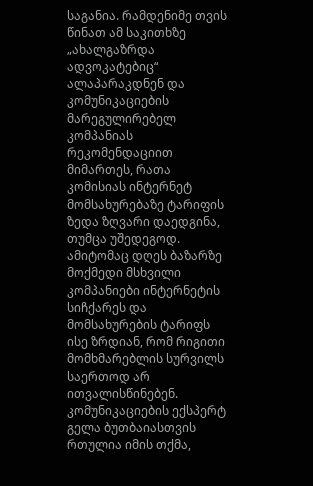საგანია. რამდენიმე თვის წინათ ამ საკითხზე „ახალგაზრდა ადვოკატებიც“ ალაპარაკდნენ და კომუნიკაციების მარეგულირებელ კომპანიას რეკომენდაციით მიმართეს, რათა კომისიას ინტერნეტ მომსახურებაზე ტარიფის ზედა ზღვარი დაედგინა, თუმცა უშედეგოდ. ამიტომაც დღეს ბაზარზე მოქმედი მსხვილი კომპანიები ინტერნეტის სიჩქარეს და მომსახურების ტარიფს ისე ზრდიან, რომ რიგითი მომხმარებლის სურვილს საერთოდ არ ითვალისწინებენ.
კომუნიკაციების ექსპერტ გელა ბუთბაიასთვის რთულია იმის თქმა,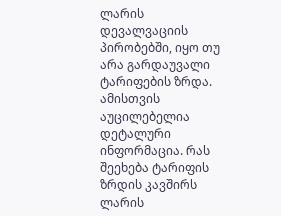ლარის დევალვაციის პირობებში, იყო თუ არა გარდაუვალი ტარიფების ზრდა. ამისთვის აუცილებელია დეტალური ინფორმაცია. რას შეეხება ტარიფის ზრდის კავშირს ლარის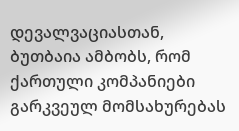დევალვაციასთან, ბუთბაია ამბობს, რომ ქართული კომპანიები გარკვეულ მომსახურებას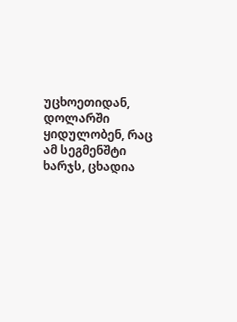უცხოეთიდან, დოლარში ყიდულობენ, რაც ამ სეგმენშტი ხარჯს, ცხადია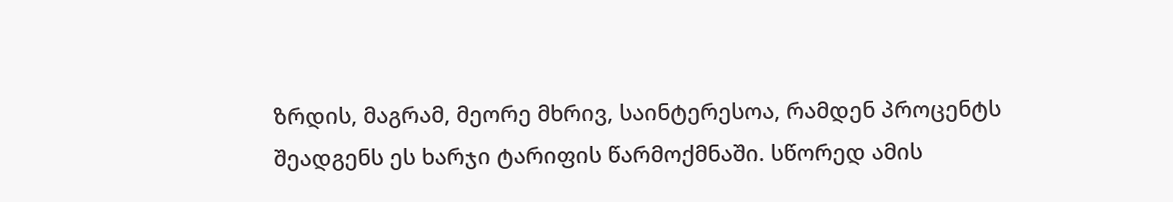ზრდის, მაგრამ, მეორე მხრივ, საინტერესოა, რამდენ პროცენტს შეადგენს ეს ხარჯი ტარიფის წარმოქმნაში. სწორედ ამის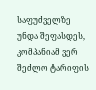საფუძველზე უნდა შეფასდეს, კომპანიამ ვერ შეძლო ტარიფის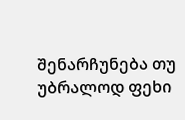შენარჩუნება თუ უბრალოდ ფეხი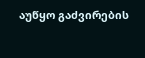აუწყო გაძვირების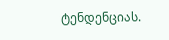ტენდენციას.